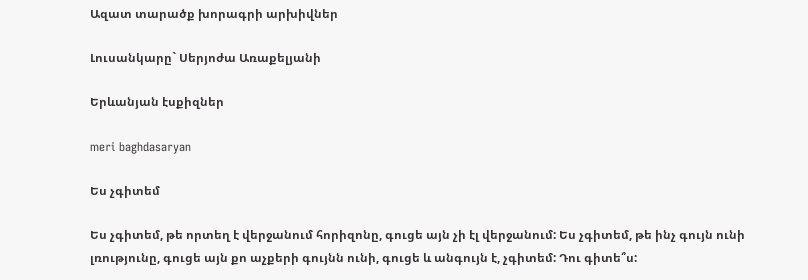Ազատ տարածք խորագրի արխիվներ

Լուսանկարը` Սերյոժա Առաքելյանի

Երևանյան էսքիզներ

meri baghdasaryan

Ես չգիտեմ

Ես չգիտեմ, թե որտեղ է վերջանում հորիզոնը, գուցե այն չի էլ վերջանում: Ես չգիտեմ, թե ինչ գույն ունի լռությունը, գուցե այն քո աչքերի գույնն ունի, գուցե և անգույն է, չգիտեմ: Դու գիտե՞ս: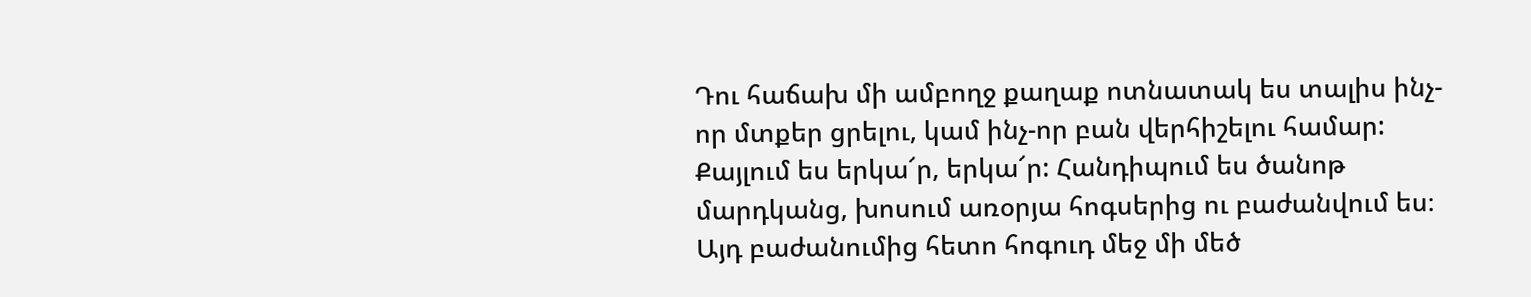Դու հաճախ մի ամբողջ քաղաք ոտնատակ ես տալիս ինչ-որ մտքեր ցրելու, կամ ինչ-որ բան վերհիշելու համար: Քայլում ես երկա՜ր, երկա՜ր: Հանդիպում ես ծանոթ մարդկանց, խոսում առօրյա հոգսերից ու բաժանվում ես։ Այդ բաժանումից հետո հոգուդ մեջ մի մեծ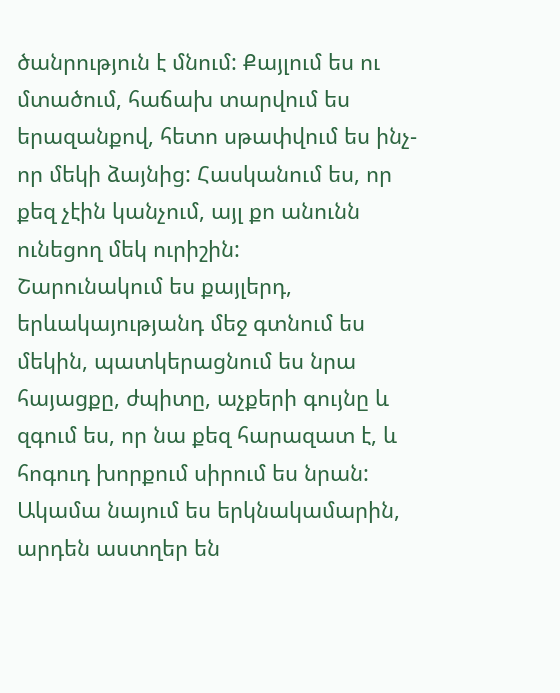ծանրություն է մնում: Քայլում ես ու մտածում, հաճախ տարվում ես երազանքով, հետո սթափվում ես ինչ-որ մեկի ձայնից: Հասկանում ես, որ քեզ չէին կանչում, այլ քո անունն ունեցող մեկ ուրիշին:
Շարունակում ես քայլերդ, երևակայությանդ մեջ գտնում ես մեկին, պատկերացնում ես նրա հայացքը, ժպիտը, աչքերի գույնը և զգում ես, որ նա քեզ հարազատ է, և հոգուդ խորքում սիրում ես նրան:
Ակամա նայում ես երկնակամարին, արդեն աստղեր են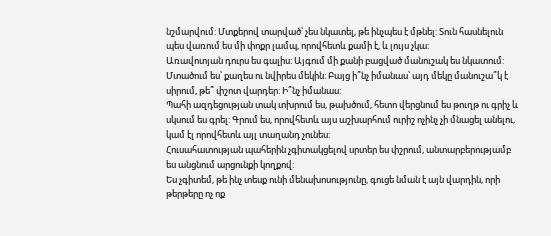նշմարվում: Մտքերով տարված՝ չես նկատել, թե ինչպես է մթնել: Տուն հասնելուն պես վառում ես մի փոքր լամպ, որովհետև քամի է, և լույս չկա:
Առավոտյան դուրս ես գալիս: Այգում մի քանի բացված մանուշակ ես նկատում: Մտածում ես՝ քաղես ու նվիրես մեկին: Բայց ի՞նչ իմանաս՝ այդ մեկը մանուշա՞կ է սիրում, թե՞ փշոտ վարդեր: Ի՞նչ իմանաս:
Պահի ազդեցության տակ տխրում ես, թախծում, հետո վերցնում ես թուղթ ու գրիչ և սկսում ես գրել: Գրում ես, որովհետև այս աշխարհում ուրիշ ոչինչ չի մնացել անելու, կամ էլ որովհետև այլ տաղանդ չունես:
Հուսահատության պահերին չգիտակցելով սրտեր ես փշրում, անտարբերությամբ ես անցնում արցունքի կողքով:
Ես չգիտեմ, թե ինչ տեսք ունի մենախոսությունը, գուցե նման է այն վարդին, որի թերթերը ոչ ոք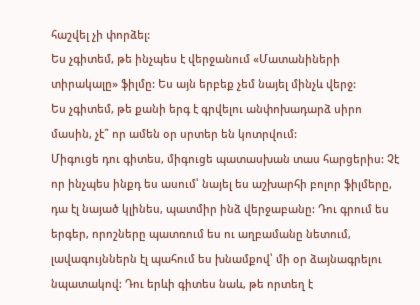հաշվել չի փորձել:
Ես չգիտեմ, թե ինչպես է վերջանում «Մատանիների տիրակալը» ֆիլմը: Ես այն երբեք չեմ նայել մինչև վերջ:
Ես չգիտեմ, թե քանի երգ է գրվելու անփոխադարձ սիրո մասին, չէ՞ որ ամեն օր սրտեր են կոտրվում:
Միգուցե դու գիտես, միգուցե պատասխան տաս հարցերիս: Չէ որ ինչպես ինքդ ես ասում՝ նայել ես աշխարհի բոլոր ֆիլմերը, դա էլ նայած կլինես, պատմիր ինձ վերջաբանը: Դու գրում ես երգեր, որոշները պատռում ես ու աղբամանը նետում, լավագույններն էլ պահում ես խնամքով՝ մի օր ձայնագրելու նպատակով: Դու երևի գիտես նաև, թե որտեղ է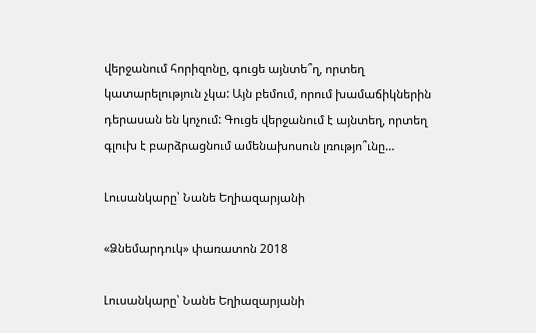վերջանում հորիզոնը, գուցե այնտե՞ղ, որտեղ կատարելություն չկա: Այն բեմում, որում խամաճիկներին դերասան են կոչում: Գուցե վերջանում է այնտեղ, որտեղ գլուխ է բարձրացնում ամենախոսուն լռությո՞ւնը…

Լուսանկարը՝ Նանե Եղիազարյանի

«Ձնեմարդուկ» փառատոն 2018

Լուսանկարը՝ Նանե Եղիազարյանի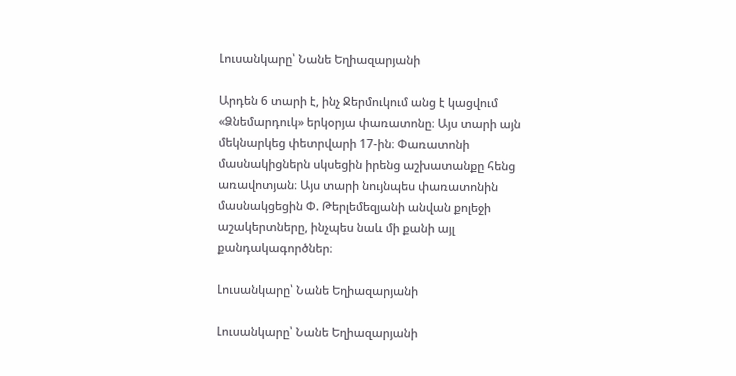Լուսանկարը՝ Նանե Եղիազարյանի

Արդեն 6 տարի է, ինչ Ջերմուկում անց է կացվում «Ձնեմարդուկ» երկօրյա փառատոնը։ Այս տարի այն մեկնարկեց փետրվարի 17-ին։ Փառատոնի մասնակիցներն սկսեցին իրենց աշխատանքը հենց առավոտյան։ Այս տարի նույնպես փառատոնին մասնակցեցին Փ. Թերլեմեզյանի անվան քոլեջի աշակերտները, ինչպես նաև մի քանի այլ քանդակագործներ։

Լուսանկարը՝ Նանե Եղիազարյանի

Լուսանկարը՝ Նանե Եղիազարյանի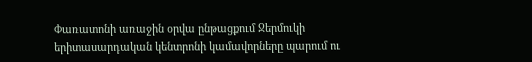Փառատոնի առաջին օրվա ընթացքում Ջերմուկի երիտասարդական կենտրոնի կամավորները պարում ու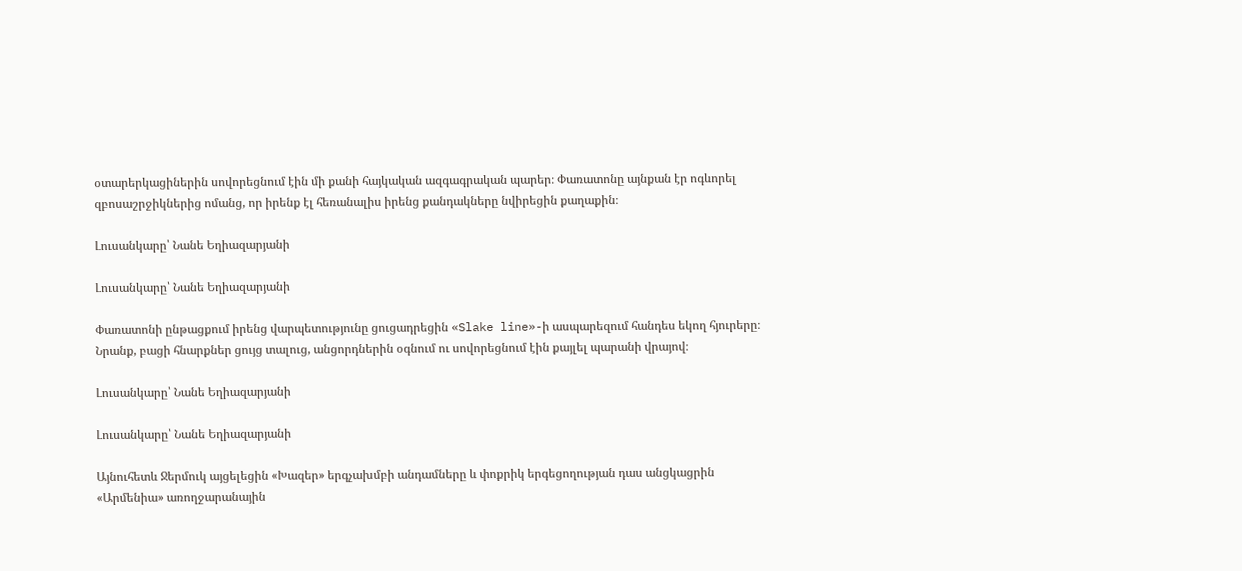օտարերկացիներին սովորեցնում էին մի քանի հայկական ազգագրական պարեր։ Փառատոնը այնքան էր ոգևորել զբոսաշրջիկներից ոմանց, որ իրենք էլ հեռանալիս իրենց քանդակները նվիրեցին քաղաքին։

Լուսանկարը՝ Նանե Եղիազարյանի

Լուսանկարը՝ Նանե Եղիազարյանի

Փառատոնի ընթացքում իրենց վարպետությունը ցուցադրեցին «Slake line»-ի ասպարեզում հանդես եկող հյուրերը։ Նրանք, բացի հնարքներ ցույց տալուց, անցորդներին օգնում ու սովորեցնում էին քայլել պարանի վրայով։

Լուսանկարը՝ Նանե Եղիազարյանի

Լուսանկարը՝ Նանե Եղիազարյանի

Այնուհետև Ջերմուկ այցելեցին «Խազեր» երգչախմբի անդամները և փոքրիկ երգեցողության դաս անցկացրին «Արմենիա» առողջարանային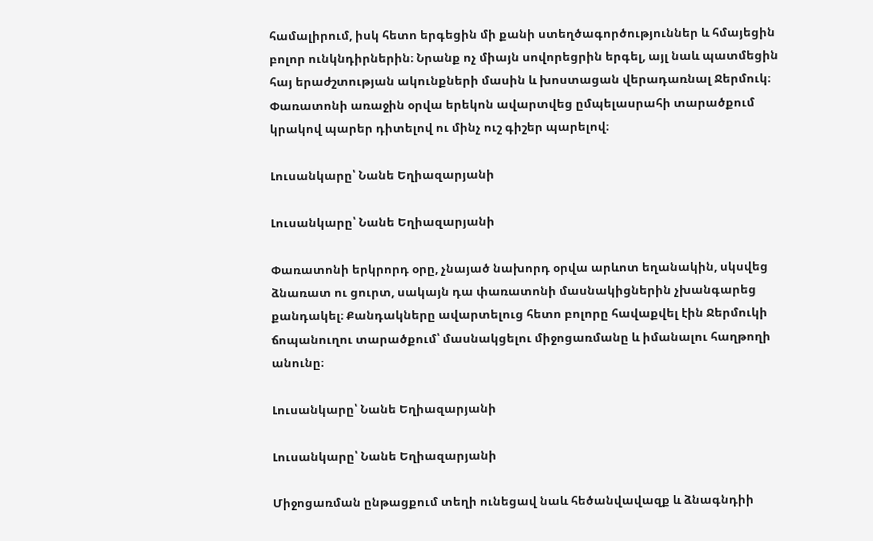համալիրում, իսկ հետո երգեցին մի քանի ստեղծագործություններ և հմայեցին բոլոր ունկնդիրներին։ Նրանք ոչ միայն սովորեցրին երգել, այլ նաև պատմեցին հայ երաժշտության ակունքների մասին և խոստացան վերադառնալ Ջերմուկ։ Փառատոնի առաջին օրվա երեկոն ավարտվեց ըմպելասրահի տարածքում կրակով պարեր դիտելով ու մինչ ուշ գիշեր պարելով։

Լուսանկարը՝ Նանե Եղիազարյանի

Լուսանկարը՝ Նանե Եղիազարյանի

Փառատոնի երկրորդ օրը, չնայած նախորդ օրվա արևոտ եղանակին, սկսվեց ձնառատ ու ցուրտ, սակայն դա փառատոնի մասնակիցներին չխանգարեց քանդակել։ Քանդակները ավարտելուց հետո բոլորը հավաքվել էին Ջերմուկի ճոպանուղու տարածքում՝ մասնակցելու միջոցառմանը և իմանալու հաղթողի անունը։

Լուսանկարը՝ Նանե Եղիազարյանի

Լուսանկարը՝ Նանե Եղիազարյանի

Միջոցառման ընթացքում տեղի ունեցավ նաև հեծանվավազք և ձնագնդիի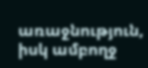առաջնություն, իսկ ամբողջ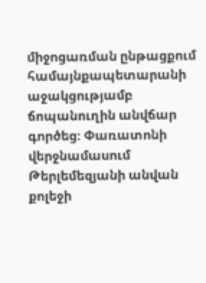միջոցառման ընթացքում համայնքապետարանի աջակցությամբ ճոպանուղին անվճար գործեց։ Փառատոնի վերջնամասում Թերլեմեզյանի անվան քոլեջի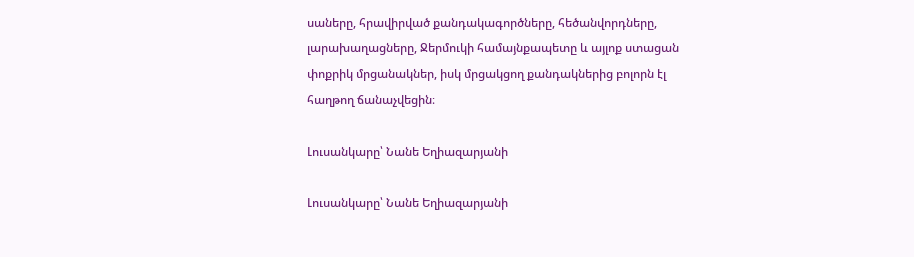սաները, հրավիրված քանդակագործները, հեծանվորդները, լարախաղացները, Ջերմուկի համայնքապետը և այլոք ստացան փոքրիկ մրցանակներ, իսկ մրցակցող քանդակներից բոլորն էլ հաղթող ճանաչվեցին։

Լուսանկարը՝ Նանե Եղիազարյանի

Լուսանկարը՝ Նանե Եղիազարյանի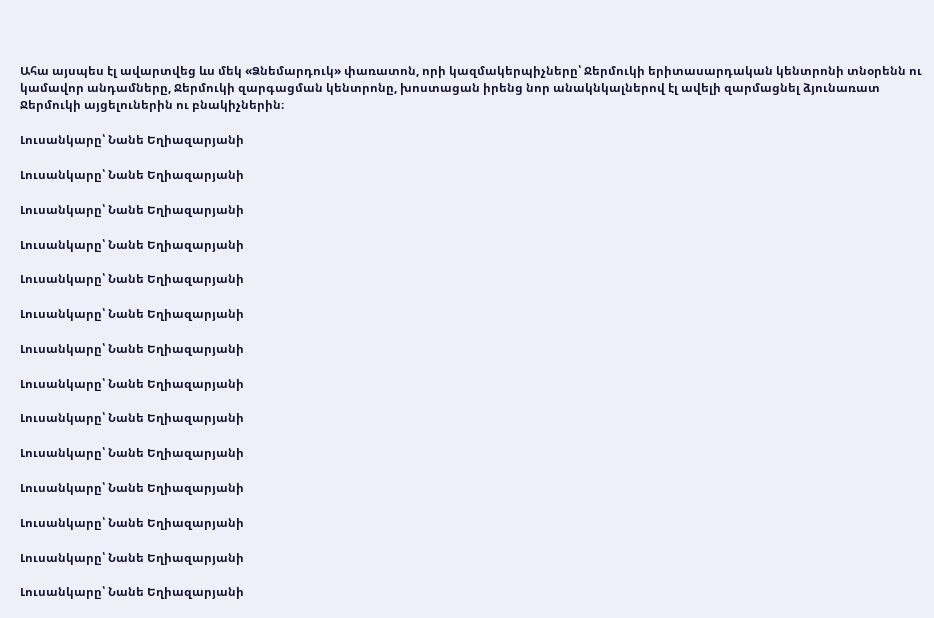Ահա այսպես էլ ավարտվեց ևս մեկ «Ձնեմարդուկ» փառատոն, որի կազմակերպիչները՝ Ջերմուկի երիտասարդական կենտրոնի տնօրենն ու կամավոր անդամները, Ջերմուկի զարգացման կենտրոնը, խոստացան իրենց նոր անակնկալներով էլ ավելի զարմացնել ձյունառատ Ջերմուկի այցելուներին ու բնակիչներին։

Լուսանկարը՝ Նանե Եղիազարյանի

Լուսանկարը՝ Նանե Եղիազարյանի

Լուսանկարը՝ Նանե Եղիազարյանի

Լուսանկարը՝ Նանե Եղիազարյանի

Լուսանկարը՝ Նանե Եղիազարյանի

Լուսանկարը՝ Նանե Եղիազարյանի

Լուսանկարը՝ Նանե Եղիազարյանի

Լուսանկարը՝ Նանե Եղիազարյանի

Լուսանկարը՝ Նանե Եղիազարյանի

Լուսանկարը՝ Նանե Եղիազարյանի

Լուսանկարը՝ Նանե Եղիազարյանի

Լուսանկարը՝ Նանե Եղիազարյանի

Լուսանկարը՝ Նանե Եղիազարյանի

Լուսանկարը՝ Նանե Եղիազարյանի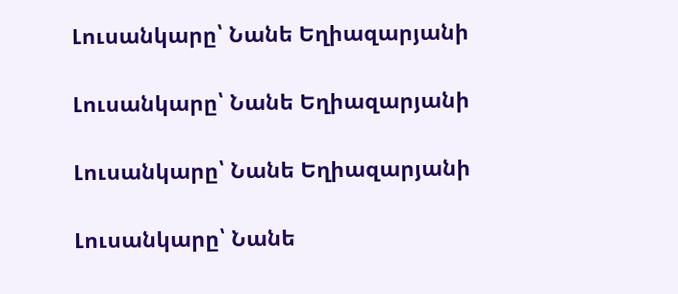Լուսանկարը՝ Նանե Եղիազարյանի

Լուսանկարը՝ Նանե Եղիազարյանի

Լուսանկարը՝ Նանե Եղիազարյանի

Լուսանկարը՝ Նանե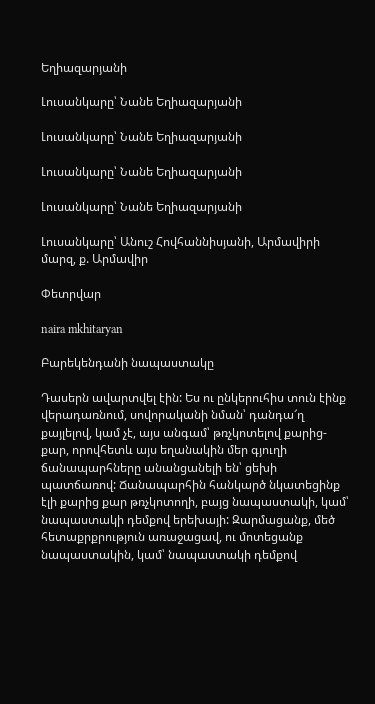Եղիազարյանի

Լուսանկարը՝ Նանե Եղիազարյանի

Լուսանկարը՝ Նանե Եղիազարյանի

Լուսանկարը՝ Նանե Եղիազարյանի

Լուսանկարը՝ Նանե Եղիազարյանի

Լուսանկարը՝ Անուշ Հովհաննիսյանի, Արմավիրի մարզ, ք. Արմավիր

Փետրվար

naira mkhitaryan

Բարեկենդանի նապաստակը

Դասերն ավարտվել էին: Ես ու ընկերուհիս տուն էինք վերադառնում, սովորականի նման՝ դանդա՜ղ քայլելով, կամ չէ, այս անգամ՝ թռչկոտելով քարից-քար, որովհետև այս եղանակին մեր գյուղի ճանապարհները անանցանելի են՝ ցեխի պատճառով: Ճանապարհին հանկարծ նկատեցինք էլի քարից քար թռչկոտողի, բայց նապաստակի, կամ՝ նապաստակի դեմքով երեխայի: Զարմացանք, մեծ հետաքրքրություն առաջացավ, ու մոտեցանք նապաստակին, կամ՝ նապաստակի դեմքով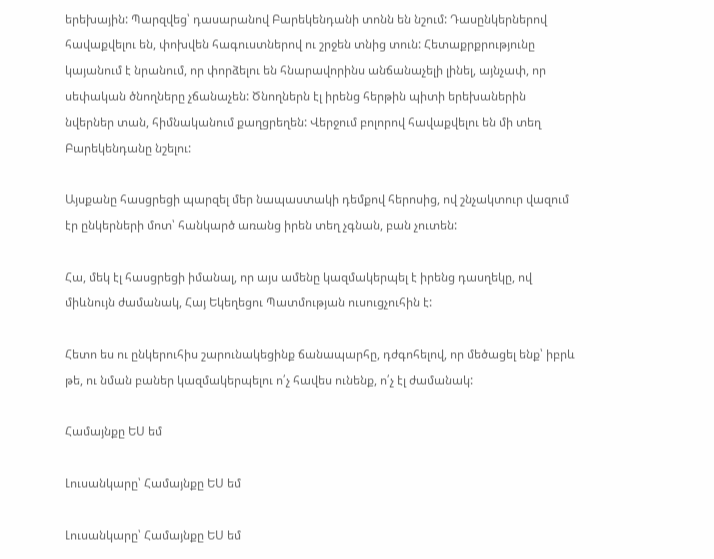երեխային: Պարզվեց՝ դասարանով Բարեկենդանի տոնն են նշում: Դասընկերներով հավաքվելու են, փոխվեն հագուստներով ու շրջեն տնից տուն: Հետաքրքրությունը կայանում է նրանում, որ փորձելու են հնարավորինս անճանաչելի լինել, այնչափ, որ սեփական ծնողները չճանաչեն: Ծնողներն էլ իրենց հերթին պիտի երեխաներին նվերներ տան, հիմնականում քաղցրեղեն: Վերջում բոլորով հավաքվելու են մի տեղ Բարեկենդանը նշելու:

Այսքանը հասցրեցի պարզել մեր նապաստակի դեմքով հերոսից, ով շնչակտուր վազում էր ընկերների մոտ՝ հանկարծ առանց իրեն տեղ չգնան, բան չուտեն:

Հա, մեկ էլ հասցրեցի իմանալ, որ այս ամենը կազմակերպել է իրենց դասղեկը, ով միևնույն ժամանակ, Հայ Եկեղեցու Պատմության ուսուցչուհին է:

Հետո ես ու ընկերուհիս շարունակեցինք ճանապարհը, դժգոհելով, որ մեծացել ենք՝ իբրև թե, ու նման բաներ կազմակերպելու ո՛չ հավես ունենք, ո՛չ էլ ժամանակ:

Համայնքը ԵՍ եմ

Լուսանկարը՝ Համայնքը ԵՍ եմ

Լուսանկարը՝ Համայնքը ԵՍ եմ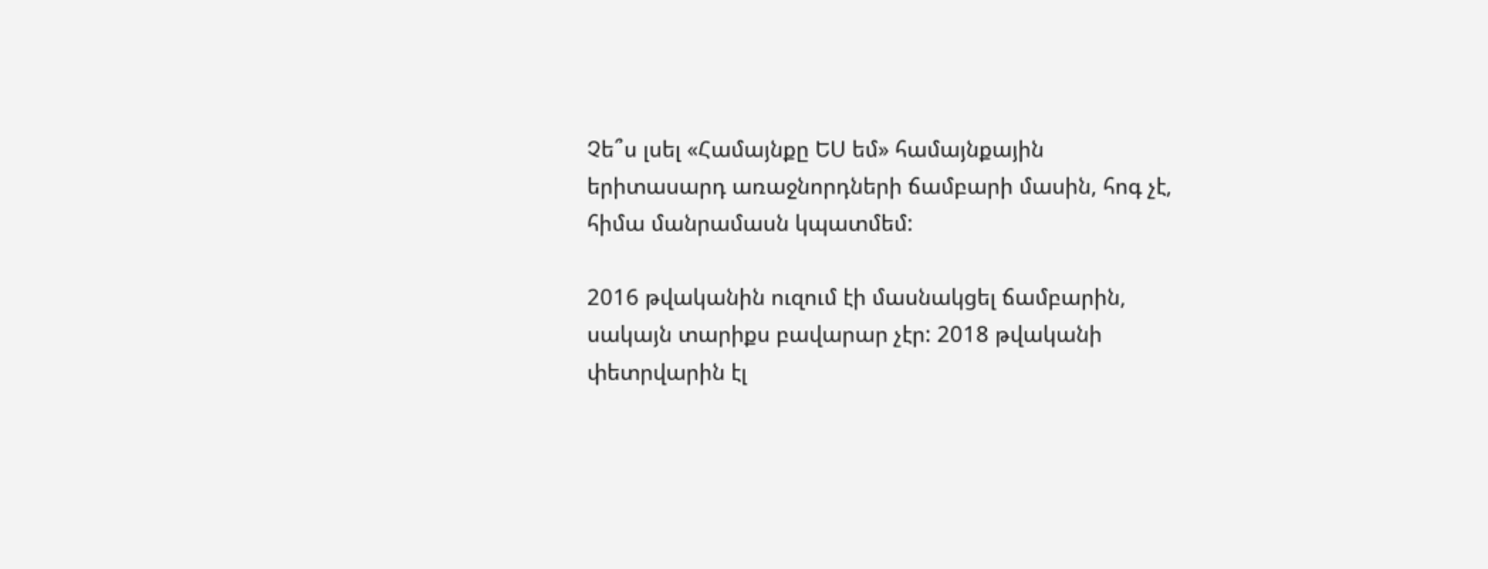Չե՞ս լսել «Համայնքը ԵՍ եմ» համայնքային երիտասարդ առաջնորդների ճամբարի մասին, հոգ չէ, հիմա մանրամասն կպատմեմ:

2016 թվականին ուզում էի մասնակցել ճամբարին, սակայն տարիքս բավարար չէր: 2018 թվականի փետրվարին էլ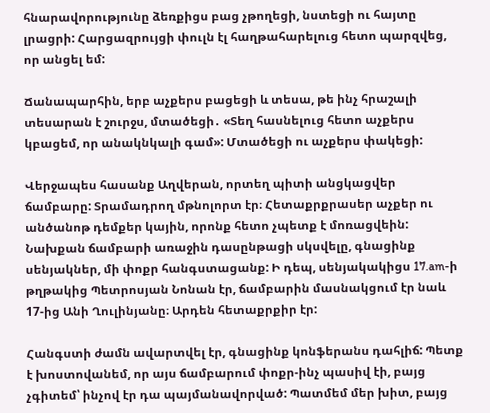հնարավորությունը ձեռքիցս բաց չթողեցի, նստեցի ու հայտը լրացրի: Հարցազրույցի փուլն էլ հաղթահարելուց հետո պարզվեց, որ անցել եմ:

Ճանապարհին, երբ աչքերս բացեցի և տեսա, թե ինչ հրաշալի տեսարան է շուրջս, մտածեցի․ «Տեղ հասնելուց հետո աչքերս կբացեմ, որ անակնկալի գամ»: Մտածեցի ու աչքերս փակեցի:

Վերջապես հասանք Աղվերան, որտեղ պիտի անցկացվեր ճամբարը: Տրամադրող մթնոլորտ էր։ Հետաքրքրասեր աչքեր ու անծանոթ դեմքեր կային, որոնք հետո չպետք է մոռացվեին: Նախքան ճամբարի առաջին դասընթացի սկսվելը, գնացինք սենյակներ, մի փոքր հանգստացանք: Ի դեպ, սենյակակիցս 17.am-ի թղթակից Պետրոսյան Նոնան էր, ճամբարին մասնակցում էր նաև 17-ից Անի Ղուլինյանը։ Արդեն հետաքրքիր էր:

Հանգստի ժամն ավարտվել էր, գնացինք կոնֆերանս դահլիճ: Պետք է խոստովանեմ, որ այս ճամբարում փոքր-ինչ պասիվ էի, բայց չգիտեմ՝ ինչով էր դա պայմանավորված: Պատմեմ մեր խիտ, բայց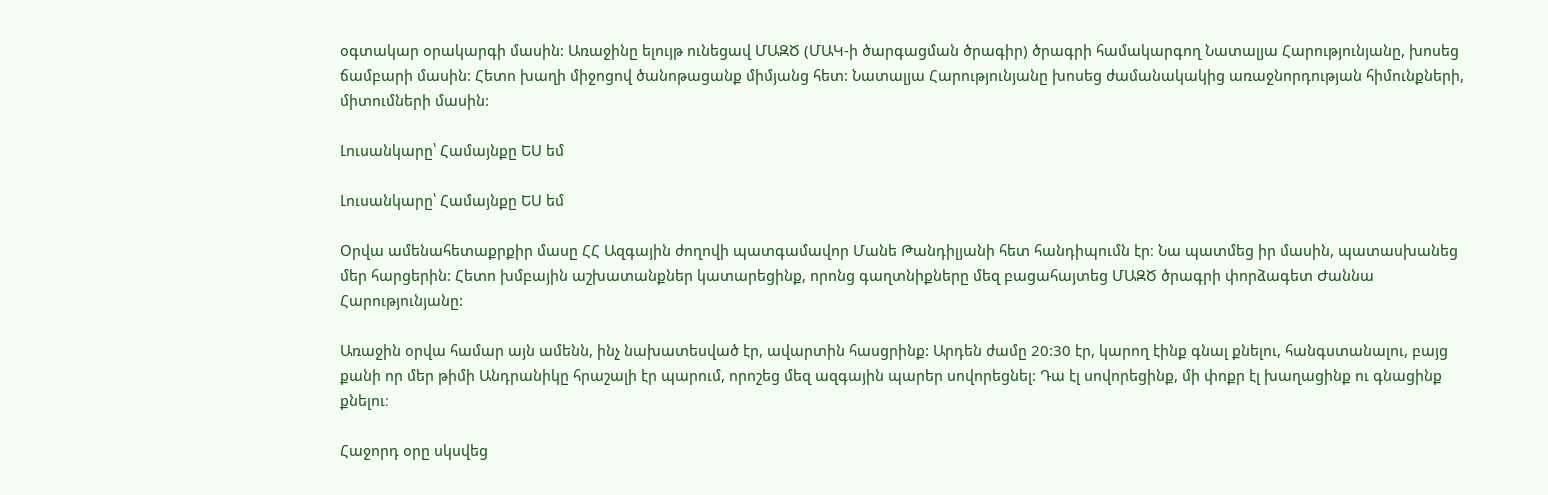օգտակար օրակարգի մասին: Առաջինը ելույթ ունեցավ ՄԱԶԾ (ՄԱԿ-ի ծարգացման ծրագիր) ծրագրի համակարգող Նատալյա Հարությունյանը, խոսեց ճամբարի մասին: Հետո խաղի միջոցով ծանոթացանք միմյանց հետ: Նատալյա Հարությունյանը խոսեց ժամանակակից առաջնորդության հիմունքների, միտումների մասին:

Լուսանկարը՝ Համայնքը ԵՍ եմ

Լուսանկարը՝ Համայնքը ԵՍ եմ

Օրվա ամենահետաքրքիր մասը ՀՀ Ազգային ժողովի պատգամավոր Մանե Թանդիլյանի հետ հանդիպումն էր։ Նա պատմեց իր մասին, պատասխանեց մեր հարցերին: Հետո խմբային աշխատանքներ կատարեցինք, որոնց գաղտնիքները մեզ բացահայտեց ՄԱԶԾ ծրագրի փորձագետ Ժաննա Հարությունյանը:

Առաջին օրվա համար այն ամենն, ինչ նախատեսված էր, ավարտին հասցրինք: Արդեն ժամը 20:30 էր, կարող էինք գնալ քնելու, հանգստանալու, բայց քանի որ մեր թիմի Անդրանիկը հրաշալի էր պարում, որոշեց մեզ ազգային պարեր սովորեցնել: Դա էլ սովորեցինք, մի փոքր էլ խաղացինք ու գնացինք քնելու։

Հաջորդ օրը սկսվեց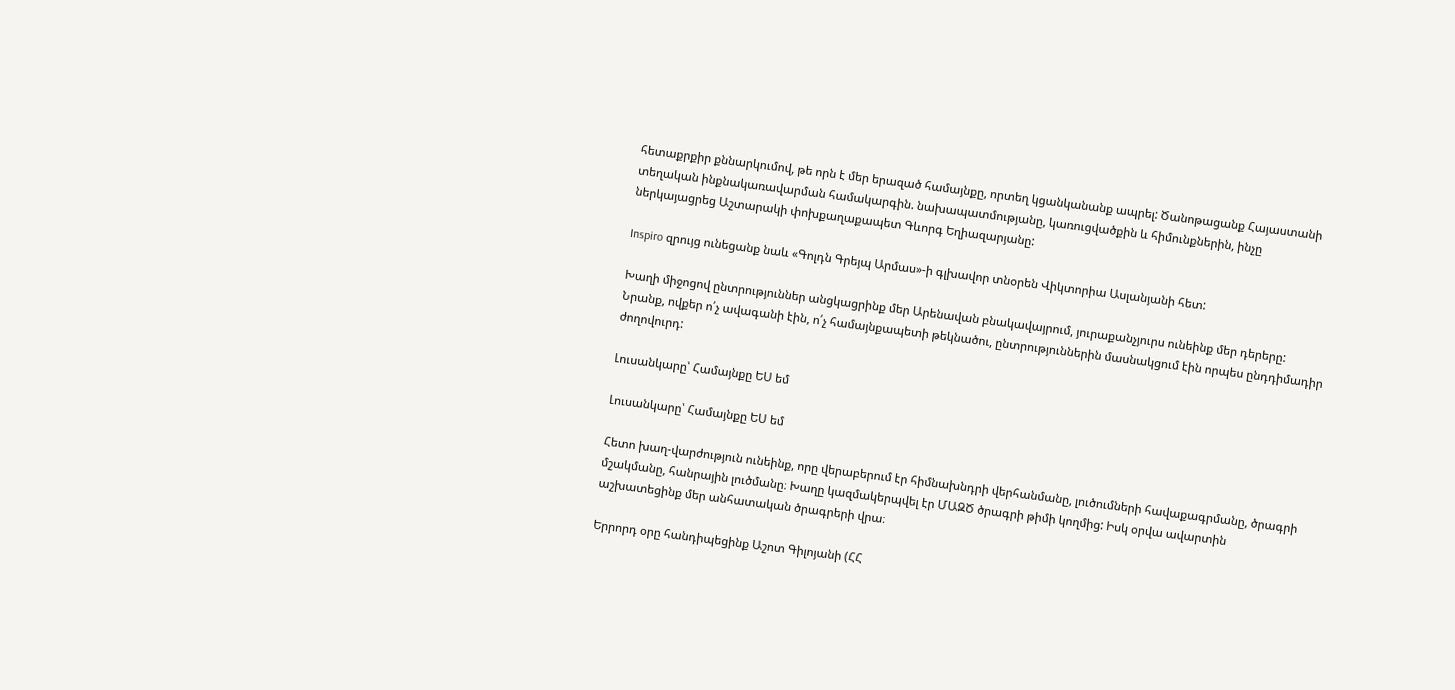հետաքրքիր քննարկումով, թե որն է մեր երազած համայնքը, որտեղ կցանկանանք ապրել: Ծանոթացանք Հայաստանի տեղական ինքնակառավարման համակարգին. նախապատմությանը, կառուցվածքին և հիմունքներին, ինչը ներկայացրեց Աշտարակի փոխքաղաքապետ Գևորգ Եղիազարյանը:

Inspiro զրույց ունեցանք նաև «Գոլդն Գրեյպ Արմաս»-ի գլխավոր տնօրեն Վիկտորիա Ասլանյանի հետ:

Խաղի միջոցով ընտրություններ անցկացրինք մեր Արենավան բնակավայրում, յուրաքանչյուրս ունեինք մեր դերերը: Նրանք, ովքեր ո՛չ ավագանի էին, ո՛չ համայնքապետի թեկնածու, ընտրություններին մասնակցում էին որպես ընդդիմադիր ժողովուրդ:

Լուսանկարը՝ Համայնքը ԵՍ եմ

Լուսանկարը՝ Համայնքը ԵՍ եմ

Հետո խաղ-վարժություն ունեինք, որը վերաբերում էր հիմնախնդրի վերհանմանը, լուծումների հավաքագրմանը, ծրագրի մշակմանը, հանրային լուծմանը։ Խաղը կազմակերպվել էր ՄԱԶԾ ծրագրի թիմի կողմից: Իսկ օրվա ավարտին աշխատեցինք մեր անհատական ծրագրերի վրա։

Երրորդ օրը հանդիպեցինք Աշոտ Գիլոյանի (ՀՀ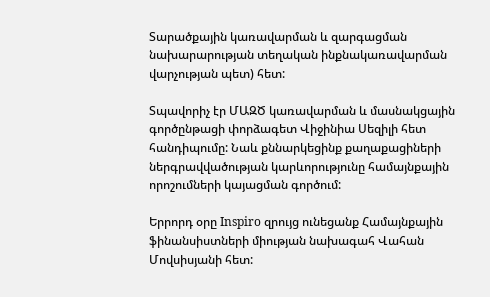Տարածքային կառավարման և զարգացման նախարարության տեղական ինքնակառավարման վարչության պետ) հետ:

Տպավորիչ էր ՄԱԶԾ կառավարման և մասնակցային գործընթացի փորձագետ Վիջինիա Սեզիլի հետ հանդիպումը: Նաև քննարկեցինք քաղաքացիների ներգրավվածության կարևորությունը համայնքային որոշումների կայացման գործում:

Երրորդ օրը Inspiro զրույց ունեցանք Համայնքային ֆինանսիստների միության նախագահ Վահան Մովսիսյանի հետ: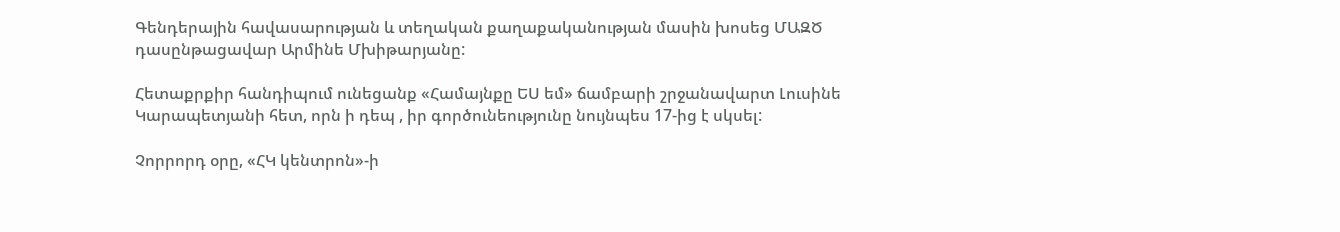Գենդերային հավասարության և տեղական քաղաքականության մասին խոսեց ՄԱԶԾ դասընթացավար Արմինե Մխիթարյանը:

Հետաքրքիր հանդիպում ունեցանք «Համայնքը ԵՍ եմ» ճամբարի շրջանավարտ Լուսինե Կարապետյանի հետ, որն ի դեպ , իր գործունեությունը նույնպես 17-ից է սկսել:

Չորրորդ օրը, «ՀԿ կենտրոն»-ի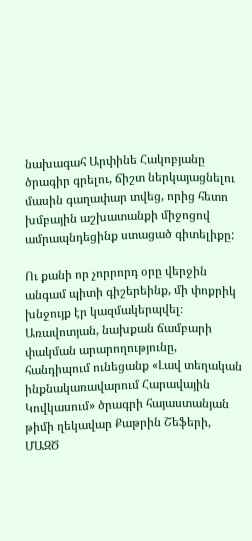նախագահ Արփինե Հակոբյանը ծրագիր գրելու, ճիշտ ներկայացնելու մասին գաղափար տվեց, որից հետո խմբային աշխատանքի միջոցով ամրապնդեցինք ստացած գիտելիքը:

Ու քանի որ չորրորդ օրը վերջին անգամ պիտի գիշերեինք, մի փոքրիկ խնջույք էր կազմակերպվել։ Առավոտյան, նախքան ճամբարի փակման արարողությունը, հանդիպում ունեցանք «Լավ տեղական ինքնակառավարում Հարավային Կովկասում» ծրագրի հայաստանյան թիմի ղեկավար Քաթրին Շեֆերի, ՄԱԶԾ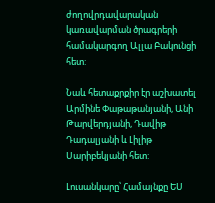ժողովրդավարական կառավարման ծրագրերի համակարգող Ալլա Բակունցի հետ:

Նաև հետաքրքիր էր աշխատել Արմինե Փաթաթանյանի, Անի Թարվերդյանի, Դավիթ Դադալյանի և Լիլիթ Սարիբեկյանի հետ:

Լուսանկարը՝ Համայնքը ԵՍ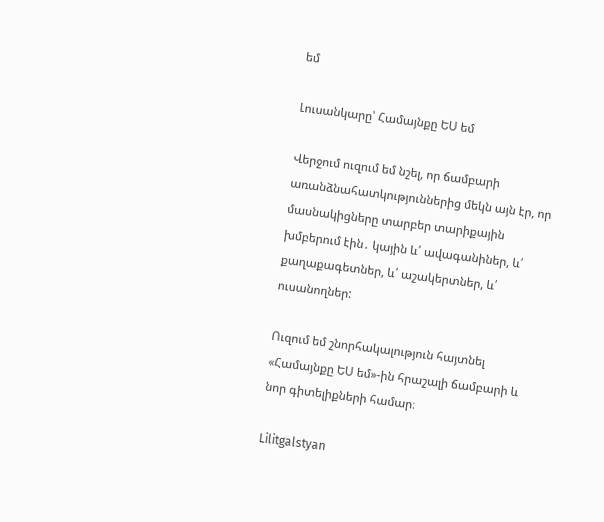եմ

Լուսանկարը՝ Համայնքը ԵՍ եմ

Վերջում ուզում եմ նշել, որ ճամբարի առանձնահատկություններից մեկն այն էր, որ մասնակիցները տարբեր տարիքային խմբերում էին․ կային և՛ ավագանիներ, և՛ քաղաքագետներ, և՛ աշակերտներ, և՛ ուսանողներ:

Ուզում եմ շնորհակալություն հայտնել «Համայնքը ԵՍ եմ»-ին հրաշալի ճամբարի և նոր գիտելիքների համար։

Lilitgalstyan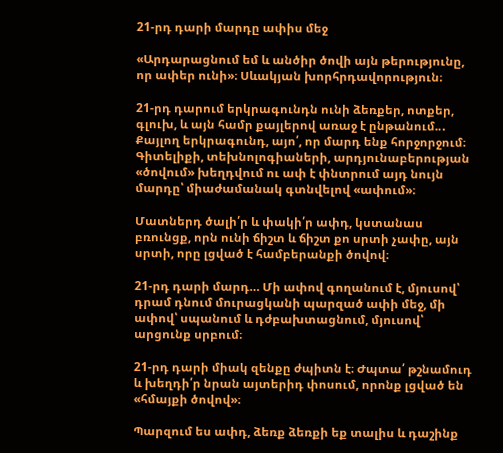21-րդ դարի մարդը ափիս մեջ

«Արդարացնում եմ և անծիր ծովի այն թերությունը, որ ափեր ունի»։ Սևակյան խորհրդավորություն։

21-րդ դարում երկրագունդն ունի ձեռքեր, ոտքեր, գլուխ, և այն համր քայլերով առաջ է ընթանում..․ Քայլող երկրագունդ, այո՛, որ մարդ ենք հորջորջում։ Գիտելիքի, տեխնոլոգիաների, արդյունաբերության «ծովում» խեղդվում ու ափ է փնտրում այդ նույն մարդը՝ միաժամանակ գտնվելով «ափում»։

Մատներդ ծալի՛ր և փակի՛ր ափդ, կստանաս բռունցք, որն ունի ճիշտ և ճիշտ քո սրտի չափը, այն սրտի, որը լցված է համբերանքի ծովով։

21-րդ դարի մարդ… Մի ափով գողանում է, մյուսով՝ դրամ դնում մուրացկանի պարզած ափի մեջ, մի ափով՝ սպանում և դժբախտացնում, մյուսով՝ արցունք սրբում։

21-րդ դարի միակ զենքը ժպիտն է։ Ժպտա՛ թշնամուդ և խեղդի՛ր նրան այտերիդ փոսում, որոնք լցված են «հմայքի ծովով»։

Պարզում ես ափդ, ձեռք ձեռքի եք տալիս և դաշինք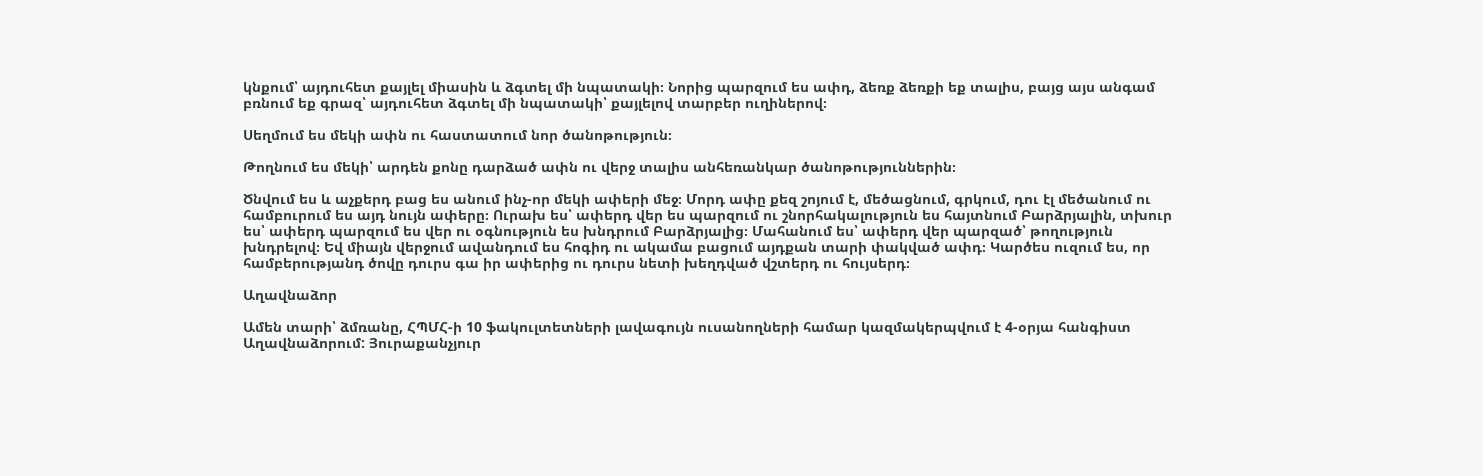կնքում՝ այդուհետ քայլել միասին և ձգտել մի նպատակի։ Նորից պարզում ես ափդ, ձեռք ձեռքի եք տալիս, բայց այս անգամ բռնում եք գրազ՝ այդուհետ ձգտել մի նպատակի՝ քայլելով տարբեր ուղիներով։

Սեղմում ես մեկի ափն ու հաստատում նոր ծանոթություն։

Թողնում ես մեկի՝ արդեն քոնը դարձած ափն ու վերջ տալիս անհեռանկար ծանոթություններին։

Ծնվում ես և աչքերդ բաց ես անում ինչ-որ մեկի ափերի մեջ։ Մորդ ափը քեզ շոյում է, մեծացնում, գրկում, դու էլ մեծանում ու համբուրում ես այդ նույն ափերը։ Ուրախ ես՝ ափերդ վեր ես պարզում ու շնորհակալություն ես հայտնում Բարձրյալին, տխուր ես՝ ափերդ պարզում ես վեր ու օգնություն ես խնդրում Բարձրյալից։ Մահանում ես՝ ափերդ վեր պարզած՝ թողություն խնդրելով։ Եվ միայն վերջում ավանդում ես հոգիդ ու ակամա բացում այդքան տարի փակված ափդ։ Կարծես ուզում ես, որ համբերությանդ ծովը դուրս գա իր ափերից ու դուրս նետի խեղդված վշտերդ ու հույսերդ։

Աղավնաձոր

Ամեն տարի՝ ձմռանը, ՀՊՄՀ-ի 10 ֆակուլտետների լավագույն ուսանողների համար կազմակերպվում է 4-օրյա հանգիստ Աղավնաձորում: Յուրաքանչյուր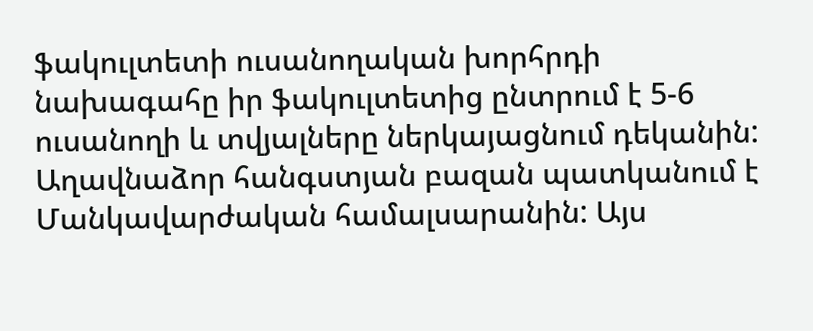ֆակուլտետի ուսանողական խորհրդի նախագահը իր ֆակուլտետից ընտրում է 5-6 ուսանողի և տվյալները ներկայացնում դեկանին: Աղավնաձոր հանգստյան բազան պատկանում է Մանկավարժական համալսարանին: Այս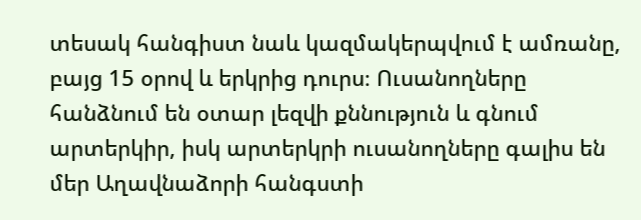տեսակ հանգիստ նաև կազմակերպվում է ամռանը, բայց 15 օրով և երկրից դուրս։ Ուսանողները հանձնում են օտար լեզվի քննություն և գնում արտերկիր, իսկ արտերկրի ուսանողները գալիս են մեր Աղավնաձորի հանգստի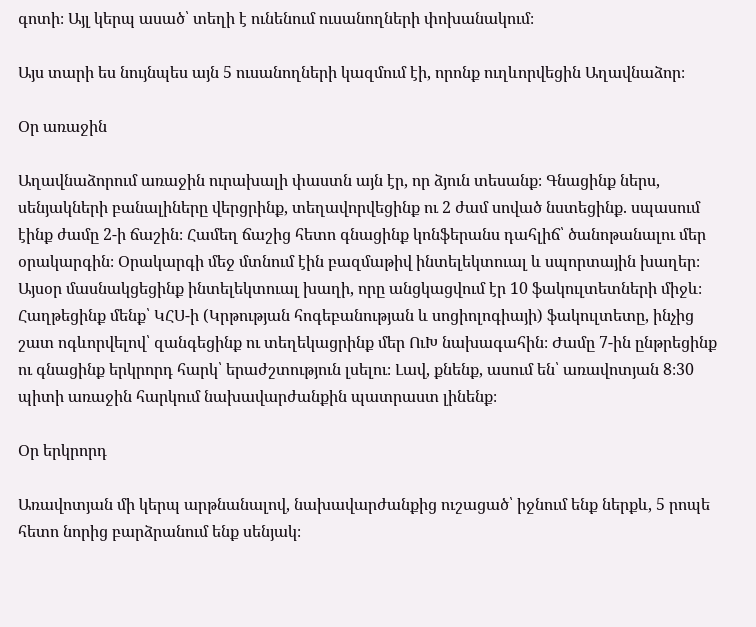գոտի։ Այլ կերպ ասած՝ տեղի է ունենում ուսանողների փոխանակում։

Այս տարի ես նույնպես այն 5 ուսանողների կազմում էի, որոնք ուղևորվեցին Աղավնաձոր։

Օր առաջին

Աղավնաձորում առաջին ուրախալի փաստն այն էր, որ ձյուն տեսանք։ Գնացինք ներս, սենյակների բանալիները վերցրինք, տեղավորվեցինք ու 2 ժամ սոված նստեցինք. սպասում էինք ժամը 2-ի ճաշին։ Համեղ ճաշից հետո գնացինք կոնֆերանս դահլիճ՝ ծանոթանալու մեր օրակարգին։ Օրակարգի մեջ մտնում էին բազմաթիվ ինտելեկտուալ և սպորտային խաղեր։ Այսօր մասնակցեցինք ինտելեկտուալ խաղի, որը անցկացվում էր 10 ֆակուլտետների միջև։ Հաղթեցինք մենք՝ ԿՀՍ-ի (Կրթության հոգեբանության և սոցիոլոգիայի) ֆակուլտետը, ինչից շատ ոգևորվելով՝ զանգեցինք ու տեղեկացրինք մեր ՈւԽ նախագահին։ Ժամը 7-ին ընթրեցինք ու գնացինք երկրորդ հարկ՝ երաժշտություն լսելու։ Լավ, քնենք, ասում են՝ առավոտյան 8։30 պիտի առաջին հարկում նախավարժանքին պատրաստ լինենք։

Օր երկրորդ

Առավոտյան մի կերպ արթնանալով, նախավարժանքից ուշացած՝ իջնում ենք ներքև, 5 րոպե հետո նորից բարձրանում ենք սենյակ։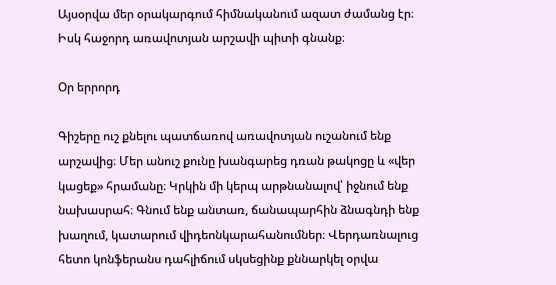Այսօրվա մեր օրակարգում հիմնականում ազատ ժամանց էր։ Իսկ հաջորդ առավոտյան արշավի պիտի գնանք։

Օր երրորդ

Գիշերը ուշ քնելու պատճառով առավոտյան ուշանում ենք արշավից։ Մեր անուշ քունը խանգարեց դռան թակոցը և «վեր կացեք» հրամանը։ Կրկին մի կերպ արթնանալով՝ իջնում ենք նախասրահ։ Գնում ենք անտառ, ճանապարհին ձնագնդի ենք խաղում, կատարում վիդեոնկարահանումներ։ Վերդառնալուց հետո կոնֆերանս դահլիճում սկսեցինք քննարկել օրվա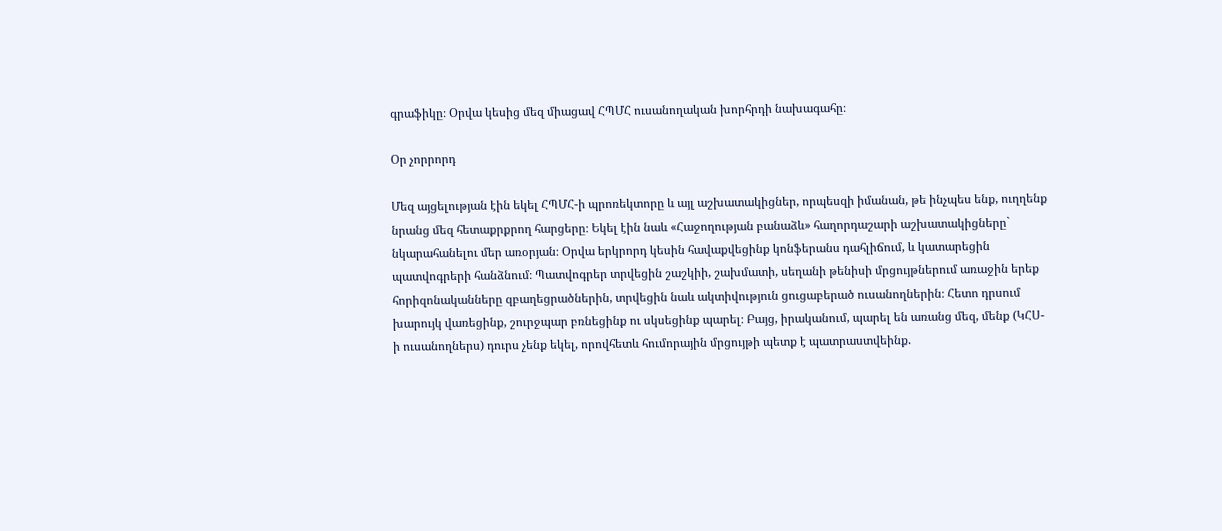գրաֆիկը։ Օրվա կեսից մեզ միացավ ՀՊՄՀ ուսանողական խորհրդի նախագահը։

Օր չորրորդ

Մեզ այցելության էին եկել ՀՊՄՀ-ի պրոռեկտորը և այլ աշխատակիցներ, որպեսզի իմանան, թե ինչպես ենք, ուղղենք նրանց մեզ հետաքրքրող հարցերը։ Եկել էին նաև «Հաջողության բանաձև» հաղորդաշարի աշխատակիցները` նկարահանելու մեր առօրյան։ Օրվա երկրորդ կեսին հավաքվեցինք կոնֆերանս դահլիճում, և կատարեցին պատվոգրերի հանձնում։ Պատվոգրեր տրվեցին շաշկիի, շախմատի, սեղանի թենիսի մրցույթներում առաջին երեք հորիզոնականները զբաղեցրածներին, տրվեցին նաև ակտիվություն ցուցաբերած ուսանողներին։ Հետո դրսում խարույկ վառեցինք, շուրջպար բռնեցինք ու սկսեցինք պարել։ Բայց, իրականում, պարել են առանց մեզ, մենք (ԿՀՍ-ի ուսանողներս) դուրս չենք եկել, որովհետև հումորային մրցույթի պետք է պատրաստվեինք.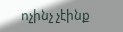ոչինչ չէինք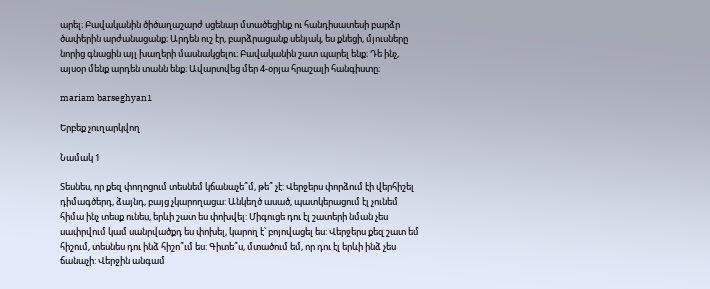արել։ Բավականին ծիծաղաշարժ սցենար մտածեցինք ու հանդիսատեսի բարձր ծափերին արժանացանք։ Արդեն ուշ էր, բարձրացանք սենյակ, ես քնեցի, մյուսները նորից գնացին այլ խաղերի մասնակցելու։ Բավականին շատ պարել ենք։ Դե ինչ, այսօր մենք արդեն տանն ենք։ Ավարտվեց մեր 4-օրյա հրաշալի հանգիստը։

mariam barseghyan1

Երբեք չուղարկվող

Նամակ 1

Տեսնես, որ քեզ փողոցում տեսնեմ կճանաչե՞մ, թե՞ չէ: Վերջերս փորձում էի վերհիշել դիմագծերդ, ձայնդ, բայց չկարողացա: Անկեղծ ասած, պատկերացում էլ չունեմ հիմա ինչ տեսք ունես, երևի շատ ես փոխվել: Միգուցե դու էլ շատերի նման չես սափրվում կամ սանրվածքդ ես փոխել, կարող է՝ բոյովացել ես: Վերջերս քեզ շատ եմ հիշում, տեսնես դու ինձ հիշո՞ւմ ես: Գիտե՞ս, մտածում եմ, որ դու էլ երևի ինձ չես ճանաչի: Վերջին անգամ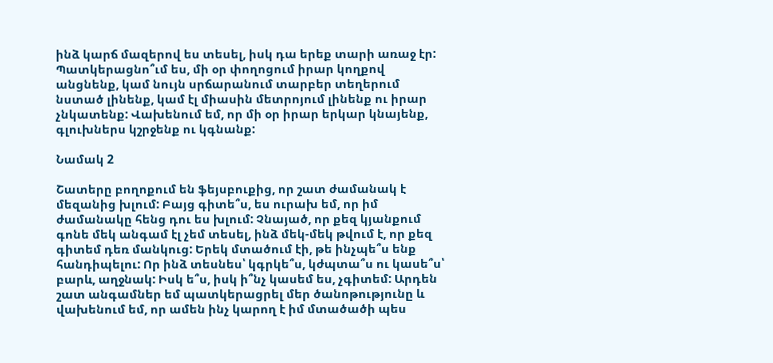ինձ կարճ մազերով ես տեսել, իսկ դա երեք տարի առաջ էր: Պատկերացնո՞ւմ ես, մի օր փողոցում իրար կողքով անցնենք, կամ նույն սրճարանում տարբեր տեղերում նստած լինենք, կամ էլ միասին մետրոյում լինենք ու իրար չնկատենք: Վախենում եմ, որ մի օր իրար երկար կնայենք, գլուխներս կշրջենք ու կգնանք:

Նամակ 2

Շատերը բողոքում են ֆեյսբուքից, որ շատ ժամանակ է մեզանից խլում: Բայց գիտե՞ս, ես ուրախ եմ, որ իմ ժամանակը հենց դու ես խլում: Չնայած, որ քեզ կյանքում գոնե մեկ անգամ էլ չեմ տեսել, ինձ մեկ-մեկ թվում է, որ քեզ գիտեմ դեռ մանկուց: Երեկ մտածում էի, թե ինչպե՞ս ենք հանդիպելու: Որ ինձ տեսնես՝ կգրկե՞ս, կժպտա՞ս ու կասե՞ս՝ բարև, աղջնակ: Իսկ ե՞ս, իսկ ի՞նչ կասեմ ես, չգիտեմ: Արդեն շատ անգամներ եմ պատկերացրել մեր ծանոթությունը և վախենում եմ, որ ամեն ինչ կարող է իմ մտածածի պես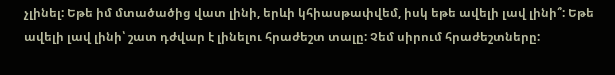չլինել: Եթե իմ մտածածից վատ լինի, երևի կհիասթափվեմ, իսկ եթե ավելի լավ լինի՞: Եթե ավելի լավ լինի՝ շատ դժվար է լինելու հրաժեշտ տալը: Չեմ սիրում հրաժեշտները: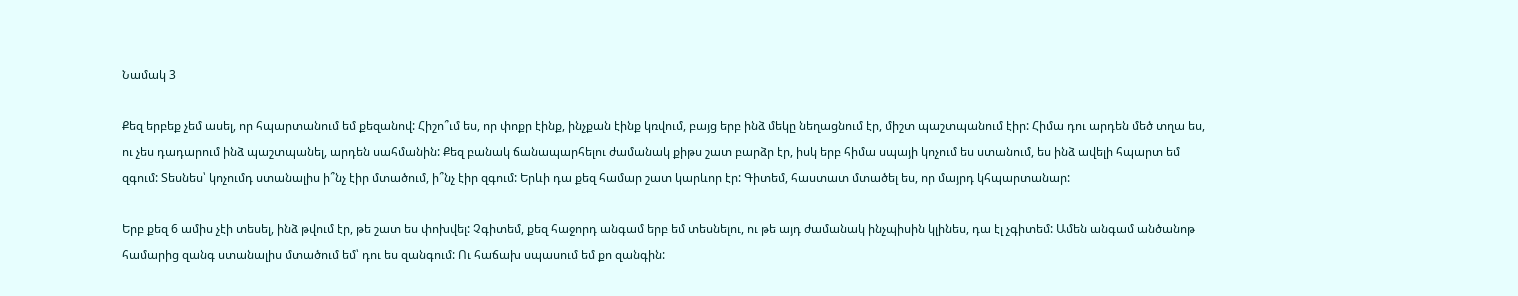Նամակ 3

Քեզ երբեք չեմ ասել, որ հպարտանում եմ քեզանով: Հիշո՞ւմ ես, որ փոքր էինք, ինչքան էինք կռվում, բայց երբ ինձ մեկը նեղացնում էր, միշտ պաշտպանում էիր: Հիմա դու արդեն մեծ տղա ես, ու չես դադարում ինձ պաշտպանել, արդեն սահմանին: Քեզ բանակ ճանապարհելու ժամանակ քիթս շատ բարձր էր, իսկ երբ հիմա սպայի կոչում ես ստանում, ես ինձ ավելի հպարտ եմ զգում: Տեսնես՝ կոչումդ ստանալիս ի՞նչ էիր մտածում, ի՞նչ էիր զգում: Երևի դա քեզ համար շատ կարևոր էր: Գիտեմ, հաստատ մտածել ես, որ մայրդ կհպարտանար:

Երբ քեզ 6 ամիս չէի տեսել, ինձ թվում էր, թե շատ ես փոխվել: Չգիտեմ, քեզ հաջորդ անգամ երբ եմ տեսնելու, ու թե այդ ժամանակ ինչպիսին կլինես, դա էլ չգիտեմ: Ամեն անգամ անծանոթ համարից զանգ ստանալիս մտածում եմ՝ դու ես զանգում: Ու հաճախ սպասում եմ քո զանգին: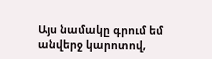Այս նամակը գրում եմ անվերջ կարոտով,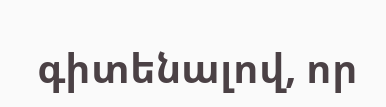գիտենալով, որ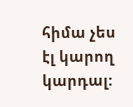հիմա չես էլ կարող կարդալ: